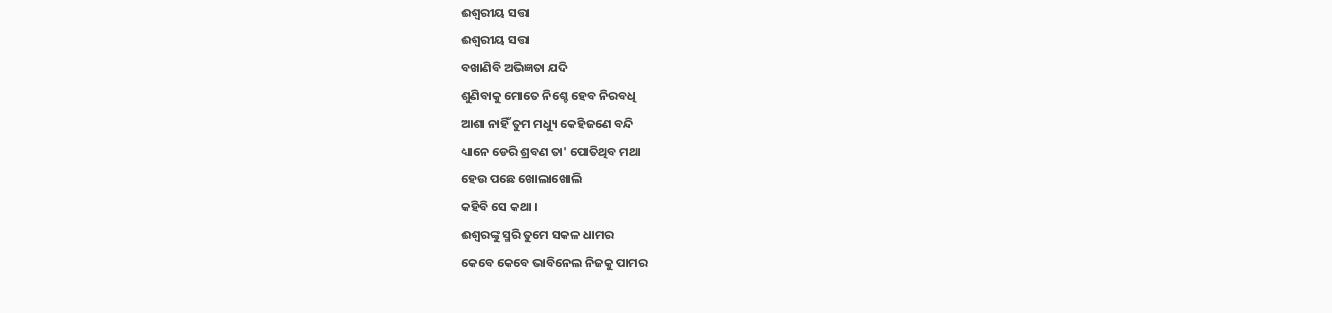ଈଶ୍ବରୀୟ ସତ୍ତା
ଈଶ୍ବରୀୟ ସତ୍ତା
ବଖାଣିବି ଅଭିଜ୍ଞତା ଯଦି
ଶୁଣିବାକୁ ମୋତେ ନିଶ୍ଚେ ହେବ ନିରବଧି
ଆଶା ନାହିଁ ତୁମ ମଧ୍ୟୁ କେହିଜଣେ ବନ୍ଦି
ଧ୍ୟାନେ ଡେରି ଶ୍ରବଣ ତା' ପୋତିଥିବ ମଥା
ହେଉ ପଛେ ଖୋଲାଖୋଲି
କହିବି ସେ କଥା ।
ଈଶ୍ଵରଙ୍କୁ ସ୍ମରି ତୁମେ ସକଳ ଧାମର
କେବେ କେବେ ଭାବିନେଲ ନିଜକୁ ପାମର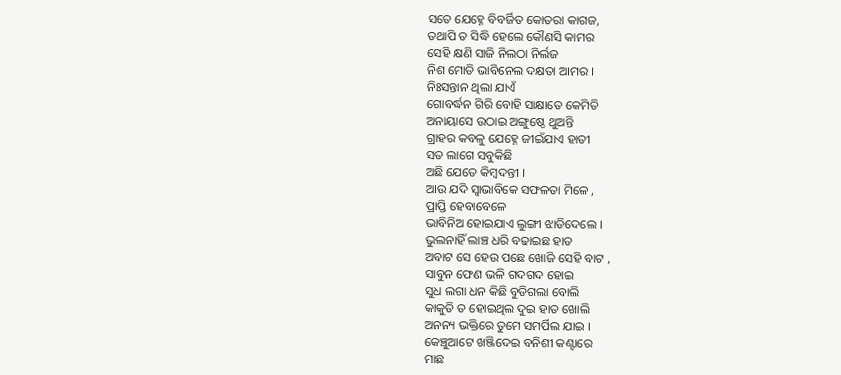ସତେ ଯେହ୍ନେ ବିବର୍ଜିତ କୋତରା କାଗଜ,
ତଥାପି ତ ସିଦ୍ଧି ହେଲେ କୌଣସି କାମର
ସେହି କ୍ଷଣି ସାଜି ନିଲଠା ନିର୍ଲଜ
ନିଶ ମୋଡି ଭାବିନେଲ ଦକ୍ଷତା ଆମର ।
ନିଃସନ୍ତାନ ଥିଲା ଯାଏଁ
ଗୋବର୍ଦ୍ଧନ ଗିରି ବୋହି ସାକ୍ଷାତେ କେମିତି
ଅନାୟାସେ ଉଠାଇ ଅଙ୍ଗୁଷ୍ଠେ ଥୁଅନ୍ତି
ଗ୍ରାହର କବଳୁ ଯେହ୍ନେ ଜୀଇଁଯାଏ ହାତୀ
ସତ ଲାଗେ ସବୁକିଛି
ଅଛି ଯେତେ କିମ୍ବଦନ୍ତୀ ।
ଆଉ ଯଦି ସ୍ଵାଭାବିକେ ସଫଳତା ମିଳେ ,
ପ୍ରାପ୍ତି ହେବାବେଳେ
ଭାବିନିଅ ହୋଇଯାଏ ଲୁଙ୍ଗୀ ଝାଡିଦେଲେ ।
ଭୁଲନାହିଁ ଲାଞ୍ଚ ଧରି ବଢାଇଛ ହାତ
ଅବାଟ ସେ ହେଉ ପଛେ ଖୋଜି ସେହି ବାଟ ,
ସାବୁନ ଫେଣ ଭଳି ଗଦଗଦ ହୋଇ
ସୁଧ ଲଗା ଧନ କିଛି ବୁଡିଗଲା ବୋଲି
କାକୁତି ତ ହୋଇଥିଲ ଦୁଇ ହାତ ଖୋଲି
ଅନନ୍ୟ ଭକ୍ତିରେ ତୁମେ ସମର୍ପିଲ ଯାଇ ।
କେଞ୍ଚୁଆଟେ ଖଞ୍ଜିଦେଇ ବନିଶୀ କଣ୍ଟାରେ
ମାଛ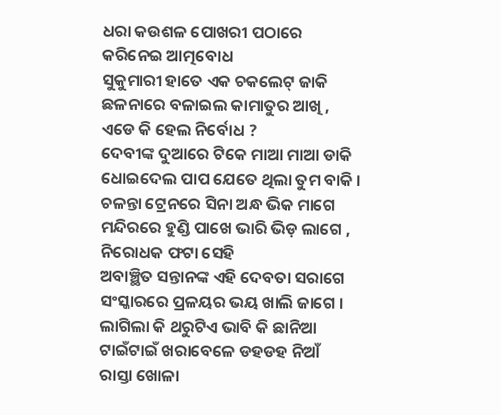ଧରା କଉଶଳ ପୋଖରୀ ପଠାରେ
କରିନେଇ ଆତ୍ମବୋଧ
ସୁକୁମାରୀ ହାତେ ଏକ ଚକଲେଟ୍ ଜାକି
ଛଳନାରେ ବଳାଇଲ କାମାତୁର ଆଖି ,
ଏଡେ କି ହେଲ ନିର୍ବୋଧ ?
ଦେବୀଙ୍କ ଦୁଆରେ ଟିକେ ମାଆ ମାଆ ଡାକି
ଧୋଇଦେଲ ପାପ ଯେତେ ଥିଲା ତୁମ ବାକି ।
ଚଳନ୍ତା ଟ୍ରେନରେ ସିନା ଅନ୍ଧ ଭିକ ମାଗେ
ମନ୍ଦିରରେ ହୁଣ୍ଡି ପାଖେ ଭାରି ଭିଡ଼ ଲାଗେ ,
ନିରୋଧକ ଫଟା ସେହି
ଅବାଞ୍ଛିତ ସନ୍ତାନଙ୍କ ଏହି ଦେବତା ସରାଗେ
ସଂସ୍କାରରେ ପ୍ରଳୟର ଭୟ ଖାଲି ଜାଗେ ।
ଲାଗିଲା କି ଥରୁଟିଏ ଭାବି କି ଛାନିଆ
ଟାଇଁଟାଇଁ ଖରାବେଳେ ଡହଡହ ନିଆଁ
ରାସ୍ତା ଖୋଳା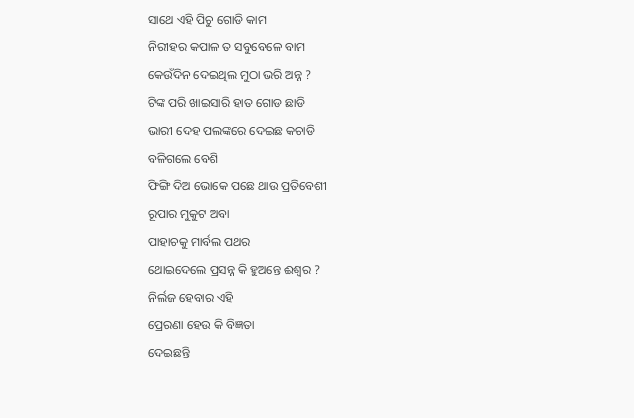ସାଥେ ଏହି ପିଚୁ ଗୋଡି କାମ
ନିରୀହର କପାଳ ତ ସବୁବେଳେ ବାମ
କେଉଁଦିନ ଦେଇଥିଲ ମୁଠା ଭରି ଅନ୍ନ ?
ଟିଙ୍କ ପରି ଖାଇସାରି ହାତ ଗୋଡ ଛାଡି
ଭାରୀ ଦେହ ପଲଙ୍କରେ ଦେଇଛ କଚାଡି
ବଳିଗଲେ ବେଶି
ଫିଙ୍ଗି ଦିଅ ଭୋକେ ପଛେ ଥାଉ ପ୍ରତିବେଶୀ
ରୂପାର ମୁକୁଟ ଅବା
ପାହାଚକୁ ମାର୍ବଲ ପଥର
ଥୋଇଦେଲେ ପ୍ରସନ୍ନ କି ହୁଅନ୍ତେ ଈଶ୍ବର ?
ନିର୍ଲଜ ହେବାର ଏହି
ପ୍ରେରଣା ହେଉ କି ବିଜ୍ଞତା
ଦେଇଛନ୍ତି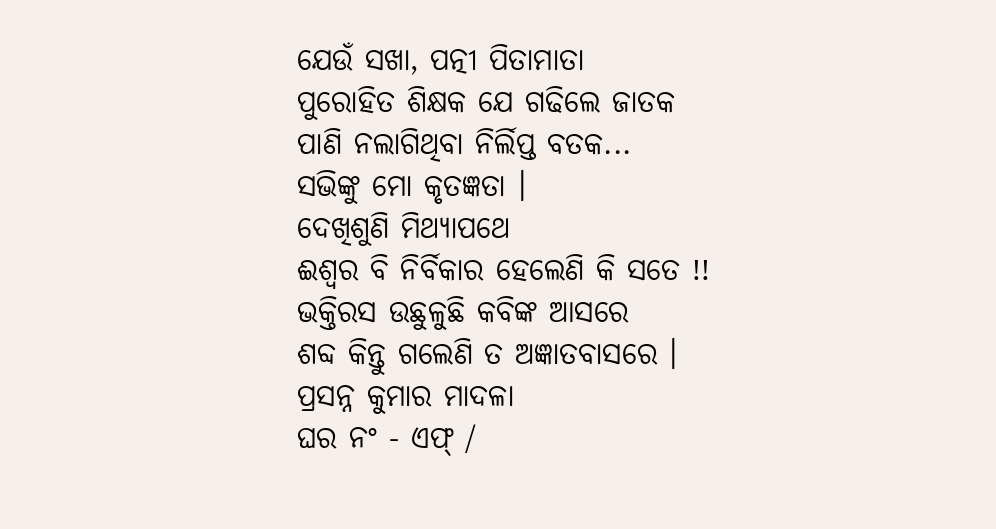ଯେଉଁ ସଖା, ପତ୍ନୀ ପିତାମାତା
ପୁରୋହିତ ଶିକ୍ଷକ ଯେ ଗଢିଲେ ଜାତକ
ପାଣି ନଲାଗିଥିବା ନିର୍ଲିପ୍ତ ବତକ...
ସଭିଙ୍କୁ ମୋ କୃତଜ୍ଞତା ।
ଦେଖିଶୁଣି ମିଥ୍ୟାପଥେ
ଈଶ୍ବର ବି ନିର୍ବିକାର ହେଲେଣି କି ସତେ !!
ଭକ୍ତିରସ ଉଛୁଳୁଛି କବିଙ୍କ ଆସରେ
ଶବ୍ଦ କିନ୍ତୁ ଗଲେଣି ତ ଅଜ୍ଞାତବାସରେ ।
ପ୍ରସନ୍ନ କୁମାର ମାଦଳା
ଘର ନଂ - ଏଫ୍ /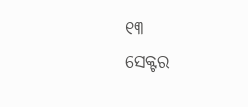୧୩
ସେକ୍ଟର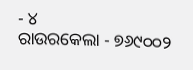- ୪
ରାଉରକେଲା - ୭୬୯୦୦୨